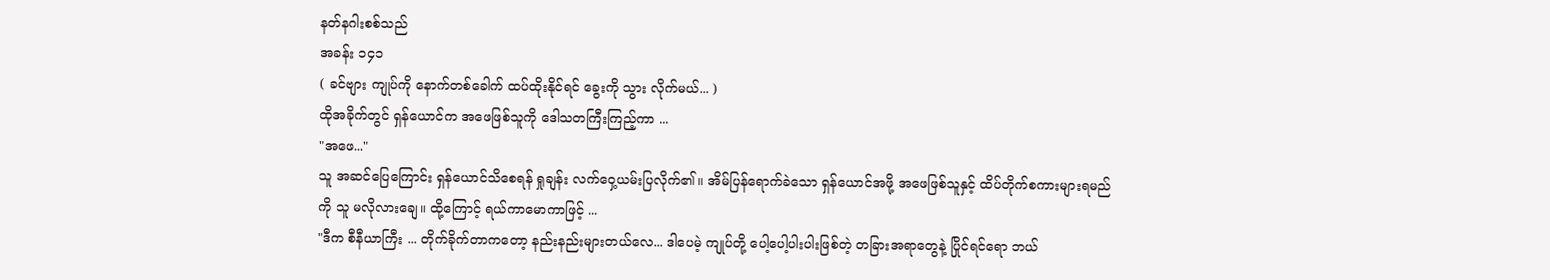နတ်နဂါးစစ်သည်
အခန်း ၁၄၁
( ခင်ဗျား ကျုပ်ကို နောက်တစ်ခေါက် ထပ်ထိုးနိုင်ရင် ခွေးကို သွား လိုက်မယ်... )
ထိုအခိုက်တွင် ရှန်ယောင်က အဖေဖြစ်သူကို ဒေါသတကြီးကြည့်ကာ ...
"အဖေ..."
သူ အဆင်ပြေကြောင်း ရှန်ယောင်သိစေရန် ရှုချန်း လက်ဝှေ့ယမ်းပြလိုက်၏။ အိမ်ပြန်ရောက်ခဲသော ရှန်ယောင်အဖို့ အဖေဖြစ်သူနှင့် ထိပ်တိုက်စကားများရမည်ကို သူ မလိုလားချေ။ ထို့ကြောင့် ရယ်ကာမောကာဖြင့် ...
"ဒီက စီနီယာကြီး ... တိုက်ခိုက်တာကတော့ နည်းနည်းများတယ်လေ... ဒါပေမဲ့ ကျုပ်တို့ ပေါ့ပေါ့ပါးပါးဖြစ်တဲ့ တခြားအရာတွေနဲ့ ပြိုင်ရင်ရော ဘယ်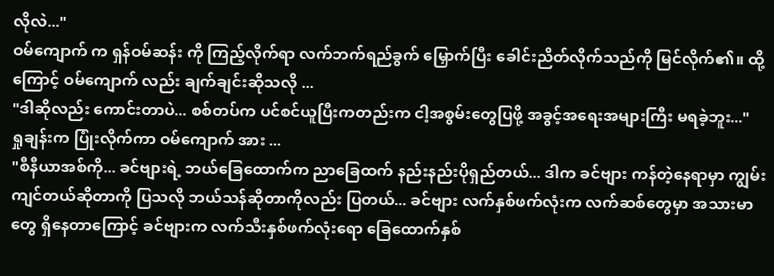လိုလဲ..."
ဝမ်ကျောက် က ရှန်ဝမ်ဆန်း ကို ကြည့်လိုက်ရာ လက်ဘက်ရည်ခွက် မြှောက်ပြီး ခေါင်းညိတ်လိုက်သည်ကို မြင်လိုက်၏။ ထို့ကြောင့် ဝမ်ကျောက် လည်း ချက်ချင်းဆိုသလို ...
"ဒါဆိုလည်း ကောင်းတာပဲ... စစ်တပ်က ပင်စင်ယူပြီးကတည်းက ငါ့အစွမ်းတွေပြဖို့ အခွင့်အရေးအများကြီး မရခဲ့ဘူး..."
ရှုချန်းက ပြုံးလိုက်ကာ ဝမ်ကျောက် အား ...
"စီနီယာအစ်ကို... ခင်ဗျားရဲ့ ဘယ်ခြေထောက်က ညာခြေထက် နည်းနည်းပိုရှည်တယ်... ဒါက ခင်ဗျား ကန်တဲ့နေရာမှာ ကျွမ်းကျင်တယ်ဆိုတာကို ပြသလို ဘယ်သန်ဆိုတာကိုလည်း ပြတယ်... ခင်ဗျား လက်နှစ်ဖက်လုံးက လက်ဆစ်တွေမှာ အသားမာတွေ ရှိနေတာကြောင့် ခင်ဗျားက လက်သီးနှစ်ဖက်လုံးရော ခြေထောက်နှစ်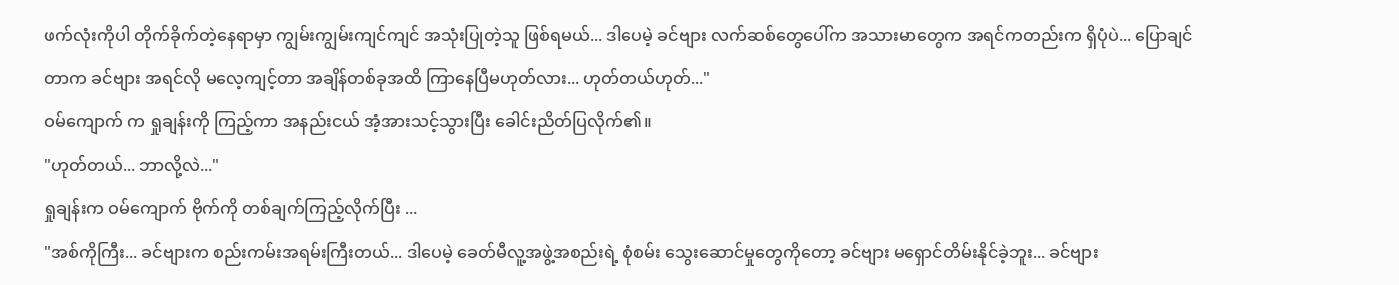ဖက်လုံးကိုပါ တိုက်ခိုက်တဲ့နေရာမှာ ကျွမ်းကျွမ်းကျင်ကျင် အသုံးပြုတဲ့သူ ဖြစ်ရမယ်... ဒါပေမဲ့ ခင်ဗျား လက်ဆစ်တွေပေါ်က အသားမာတွေက အရင်ကတည်းက ရှိပုံပဲ... ပြောချင်တာက ခင်ဗျား အရင်လို မလေ့ကျင့်တာ အချိန်တစ်ခုအထိ ကြာနေပြီမဟုတ်လား... ဟုတ်တယ်ဟုတ်..."
ဝမ်ကျောက် က ရှုချန်းကို ကြည့်ကာ အနည်းငယ် အံ့အားသင့်သွားပြီး ခေါင်းညိတ်ပြလိုက်၏။
"ဟုတ်တယ်... ဘာလို့လဲ..."
ရှုချန်းက ဝမ်ကျောက် ဗိုက်ကို တစ်ချက်ကြည့်လိုက်ပြီး ...
"အစ်ကိုကြီး... ခင်ဗျားက စည်းကမ်းအရမ်းကြီးတယ်... ဒါပေမဲ့ ခေတ်မီလူ့အဖွဲ့အစည်းရဲ့ စုံစမ်း သွေးဆောင်မှုတွေကိုတော့ ခင်ဗျား မရှောင်တိမ်းနိုင်ခဲ့ဘူး... ခင်ဗျား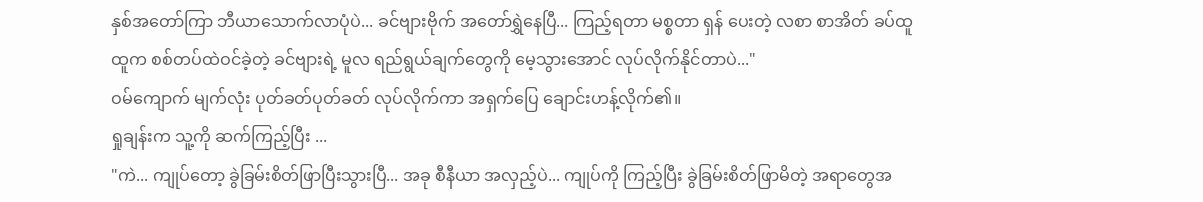နှစ်အတော်ကြာ ဘီယာသောက်လာပုံပဲ... ခင်ဗျားဗိုက် အတော်ရွှဲနေပြီ... ကြည့်ရတာ မစ္စတာ ရှန် ပေးတဲ့ လစာ စာအိတ် ခပ်ထူထူက စစ်တပ်ထဲဝင်ခဲ့တဲ့ ခင်ဗျားရဲ့ မူလ ရည်ရွယ်ချက်တွေကို မေ့သွားအောင် လုပ်လိုက်နိုင်တာပဲ..."
ဝမ်ကျောက် မျက်လုံး ပုတ်ခတ်ပုတ်ခတ် လုပ်လိုက်ကာ အရှက်ပြေ ချောင်းဟန့်လိုက်၏။
ရှုချန်းက သူ့ကို ဆက်ကြည့်ပြီး ...
"ကဲ... ကျုပ်တော့ ခွဲခြမ်းစိတ်ဖြာပြီးသွားပြီ... အခု စီနီယာ အလှည့်ပဲ... ကျုပ်ကို ကြည့်ပြီး ခွဲခြမ်းစိတ်ဖြာမိတဲ့ အရာတွေအ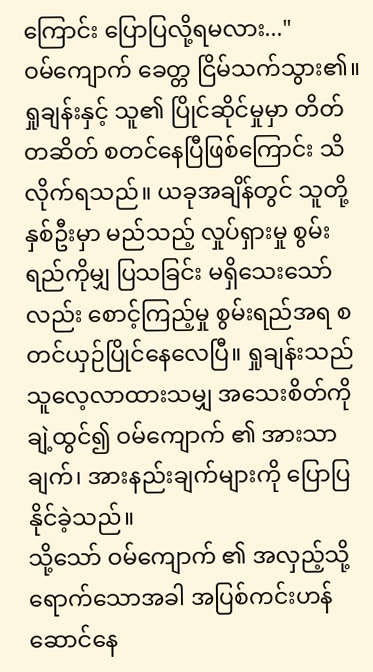ကြောင်း ပြောပြလို့ရမလား..."
ဝမ်ကျောက် ခေတ္တ ငြိမ်သက်သွား၏။ ရှုချန်းနှင့် သူ၏ ပြိုင်ဆိုင်မှုမှာ တိတ်တဆိတ် စတင်နေပြီဖြစ်ကြောင်း သိလိုက်ရသည်။ ယခုအချိန်တွင် သူတို့နှစ်ဦးမှာ မည်သည့် လှုပ်ရှားမှု စွမ်းရည်ကိုမျှ ပြသခြင်း မရှိသေးသော်လည်း စောင့်ကြည့်မှု စွမ်းရည်အရ စတင်ယှဉ်ပြိုင်နေလေပြီ။ ရှုချန်းသည် သူလေ့လာထားသမျှ အသေးစိတ်ကို ချဲ့ထွင်၍ ဝမ်ကျောက် ၏ အားသာချက်၊ အားနည်းချက်များကို ပြောပြနိုင်ခဲ့သည်။
သို့သော် ဝမ်ကျောက် ၏ အလှည့်သို့ ရောက်သောအခါ အပြစ်ကင်းဟန်ဆောင်နေ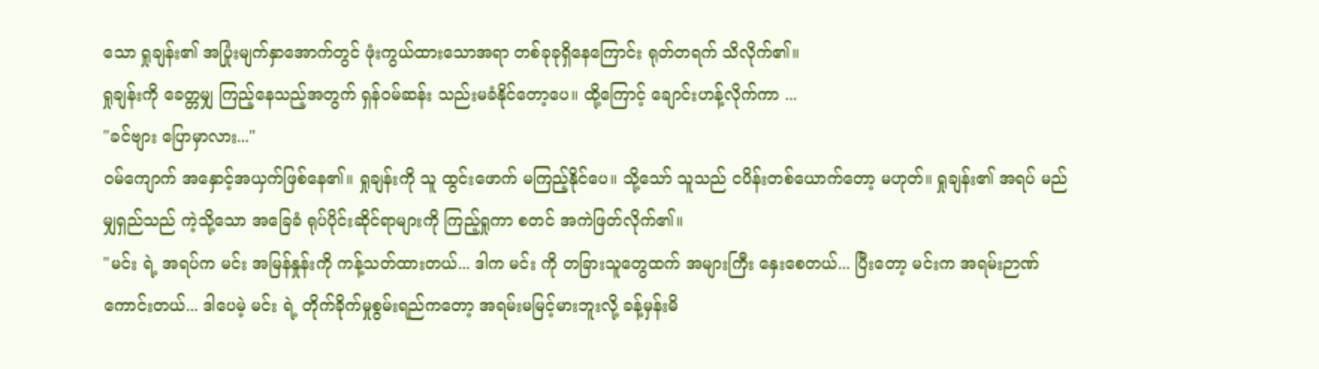သော ရှုချန်း၏ အပြုံးမျက်နှာအောက်တွင် ဖုံးကွယ်ထားသောအရာ တစ်ခုခုရှိနေကြောင်း ရုတ်တရက် သိလိုက်၏။
ရှုချန်းကို ခေတ္တမျှ ကြည့်နေသည့်အတွက် ရှန်ဝမ်ဆန်း သည်းမခံနိုင်တော့ပေ။ ထို့ကြောင့် ချောင်းဟန့်လိုက်ကာ ...
"ခင်ဗျား ပြောမှာလား..."
ဝမ်ကျောက် အနှောင့်အယှက်ဖြစ်နေ၏။ ရှုချန်းကို သူ ထွင်းဖောက် မကြည့်နိုင်ပေ။ သို့သော် သူသည် ငပိန်းတစ်ယောက်တော့ မဟုတ်။ ရှုချန်း၏ အရပ် မည်မျှရှည်သည် ကဲ့သို့သော အခြေခံ ရုပ်ပိုင်းဆိုင်ရာများကို ကြည့်ရှုကာ စတင် အကဲဖြတ်လိုက်၏။
"မင်း ရဲ့ အရပ်က မင်း အမြန်နှုန်းကို ကန့်သတ်ထားတယ်... ဒါက မင်း ကို တခြားသူတွေထက် အများကြီး နှေးစေတယ်... ပြီးတော့ မင်းက အရမ်းဉာဏ်ကောင်းတယ်... ဒါပေမဲ့ မင်း ရဲ့ တိုက်ခိုက်မှုစွမ်းရည်ကတော့ အရမ်းမမြင့်မားဘူးလို့ ခန့်မှန်းမိ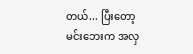တယ်... ပြီးတော့ မင်းဘေးက အလှ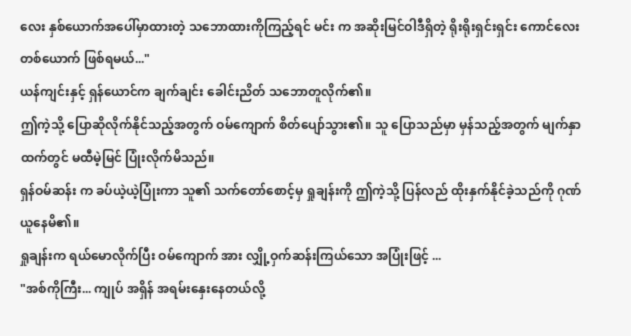လေး နှစ်ယောက်အပေါ်မှာထားတဲ့ သဘောထားကိုကြည့်ရင် မင်း က အဆိုးမြင်ဝါဒီရှိတဲ့ ရိုးရိုးရှင်းရှင်း ကောင်လေးတစ်ယောက် ဖြစ်ရမယ်..."
ယန်ကျင်းနှင့် ရှန်ယောင်က ချက်ချင်း ခေါင်းညိတ် သဘောတူလိုက်၏။
ဤကဲ့သို့ ပြောဆိုလိုက်နိုင်သည့်အတွက် ဝမ်ကျောက် စိတ်ပျော်သွား၏။ သူ ပြောသည်မှာ မှန်သည့်အတွက် မျက်နှာထက်တွင် မထီမဲ့မြင် ပြုံးလိုက်မိသည်။
ရှန်ဝမ်ဆန်း က ခပ်ယဲ့ယဲ့ပြုံးကာ သူ၏ သက်တော်စောင့်မှ ရှုချန်းကို ဤကဲ့သို့ ပြန်လည် ထိုးနှက်နိုင်ခဲ့သည်ကို ဂုဏ်ယူနေမိ၏။
ရှုချန်းက ရယ်မောလိုက်ပြီး ဝမ်ကျောက် အား လျှို့ဝှက်ဆန်းကြယ်သော အပြုံးဖြင့် ...
"အစ်ကိုကြီး... ကျုပ် အရှိန် အရမ်းနှေးနေတယ်လို့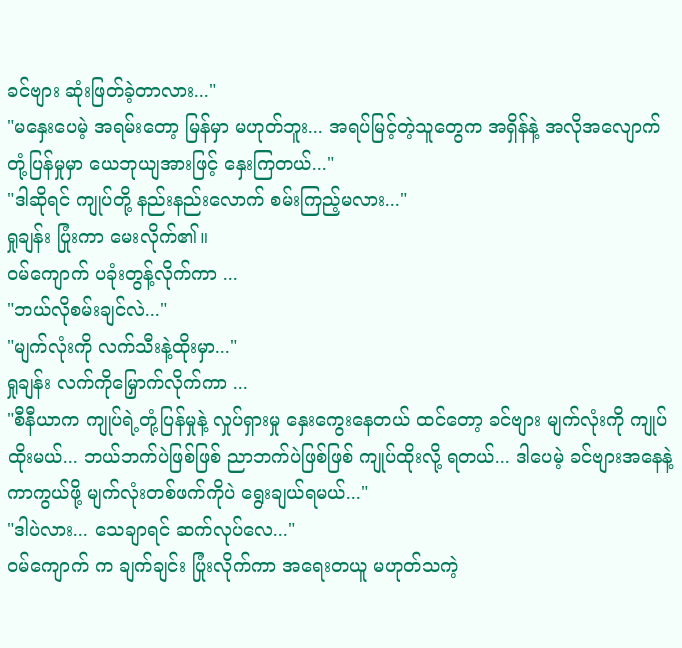ခင်ဗျား ဆုံးဖြတ်ခဲ့တာလား..."
"မနှေးပေမဲ့ အရမ်းတော့ မြန်မှာ မဟုတ်ဘူး... အရပ်မြင့်တဲ့သူတွေက အရှိန်နဲ့ အလိုအလျောက် တုံ့ပြန်မှုမှာ ယေဘုယျအားဖြင့် နှေးကြတယ်..."
"ဒါဆိုရင် ကျုပ်တို့ နည်းနည်းလောက် စမ်းကြည့်မလား..."
ရှုချန်း ပြုံးကာ မေးလိုက်၏။
ဝမ်ကျောက် ပခုံးတွန့်လိုက်ကာ ...
"ဘယ်လိုစမ်းချင်လဲ..."
"မျက်လုံးကို လက်သီးနဲ့ထိုးမှာ..."
ရှုချန်း လက်ကိုမြှောက်လိုက်ကာ ...
"စီနီယာက ကျုပ်ရဲ့တုံ့ပြန်မှုနဲ့ လှုပ်ရှားမှု နှေးကွေးနေတယ် ထင်တော့ ခင်ဗျား မျက်လုံးကို ကျုပ်ထိုးမယ်... ဘယ်ဘက်ပဲဖြစ်ဖြစ် ညာဘက်ပဲဖြစ်ဖြစ် ကျုပ်ထိုးလို့ ရတယ်... ဒါပေမဲ့ ခင်ဗျားအနေနဲ့ ကာကွယ်ဖို့ မျက်လုံးတစ်ဖက်ကိုပဲ ရွေးချယ်ရမယ်..."
"ဒါပဲလား... သေချာရင် ဆက်လုပ်လေ..."
ဝမ်ကျောက် က ချက်ချင်း ပြုံးလိုက်ကာ အရေးတယူ မဟုတ်သကဲ့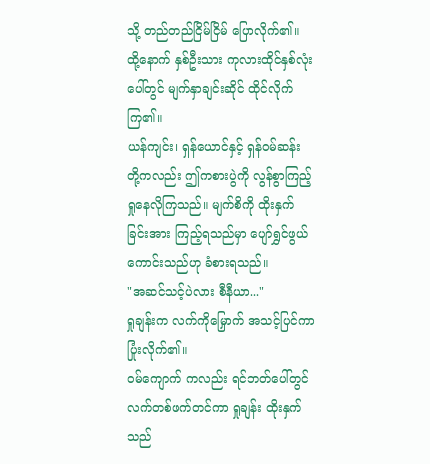သို့ တည်တည်ငြိမ်ငြိမ် ပြောလိုက်၏။
ထို့နောက် နှစ်ဦးသား ကုလားထိုင်နှစ်လုံးပေါ်တွင် မျက်နှာချင်းဆိုင် ထိုင်လိုက်ကြ၏။
ယန်ကျင်း၊ ရှန်ယောင်နှင့် ရှန်ဝမ်ဆန်း တို့ကလည်း ဤကစားပွဲကို လွန်စွာကြည့်ရှုနေလိုကြသည်။ မျက်စိကို ထိုးနှက်ခြင်းအား ကြည့်ရသည်မှာ ပျော်ရွှင်ဖွယ်ကောင်းသည်ဟု ခံစားရသည်။
"အဆင်သင့်ပဲလား စီနီယာ..."
ရှုချန်းက လက်ကိုမြှောက် အသင့်ပြင်ကာ ပြုံးလိုက်၏။
ဝမ်ကျောက် ကလည်း ရင်ဘတ်ပေါ်တွင် လက်တစ်ဖက်တင်ကာ ရှုချန်း ထိုးနှက်သည်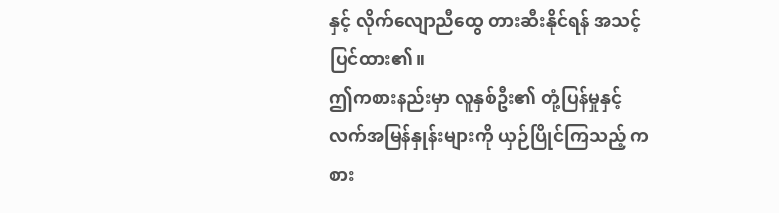နှင့် လိုက်လျောညီထွေ တားဆီးနိုင်ရန် အသင့်ပြင်ထား၏။
ဤကစားနည်းမှာ လူနှစ်ဦး၏ တုံ့ပြန်မှုနှင့် လက်အမြန်နှုန်းများကို ယှဉ်ပြိုင်ကြသည့် ကစား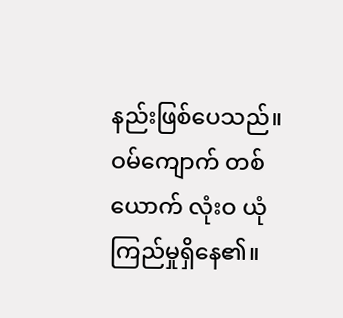နည်းဖြစ်ပေသည်။ ဝမ်ကျောက် တစ်ယောက် လုံးဝ ယုံကြည်မှုရှိနေ၏။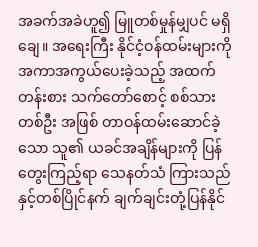အခက်အခဲဟူ၍ မြူတစ်မှုန်မျှပင် မရှိချေ။ အရေးကြီး နိုင်ငံ့ဝန်ထမ်းများကို အကာအကွယ်ပေးခဲ့သည့် အထက်တန်းစား သက်တော်စောင့် စစ်သားတစ်ဦး အဖြစ် တာဝန်ထမ်းဆောင်ခဲ့သော သူ၏ ယခင်အချိန်များကို ပြန်တွေးကြည့်ရာ သေနတ်သံ ကြားသည်နှင့်တစ်ပြိုင်နက် ချက်ချင်းတုံ့ပြန်နိုင်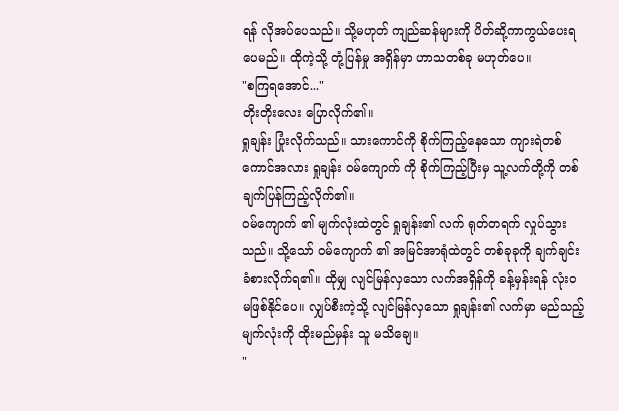ရန် လိုအပ်ပေသည်။ သို့မဟုတ် ကျည်ဆန်များကို ပိတ်ဆို့ကာကွယ်ပေးရပေမည်။ ထိုကဲ့သို့ တုံ့ပြန်မှု အရှိန်မှာ ဟာသတစ်ခု မဟုတ်ပေ။
"စကြရအောင်..."
တိုးတိုးလေး ပြောလိုက်၏။
ရှုချန်း ပြုံးလိုက်သည်။ သားကောင်ကို စိုက်ကြည့်နေသော ကျားရဲတစ်ကောင်အလား ရှုချန်း ဝမ်ကျောက် ကို စိုက်ကြည့်ပြီးမှ သူ့လက်တို့ကို တစ်ချက်ပြန်ကြည့်လိုက်၏။
ဝမ်ကျောက် ၏ မျက်လုံးထဲတွင် ရှုချန်း၏ လက် ရုတ်တရက် လှုပ်သွားသည်။ သို့သော် ဝမ်ကျောက် ၏ အမြင်အာရုံထဲတွင် တစ်ခုခုကို ချက်ချင်း ခံစားလိုက်ရ၏။ ထိုမျှ လျင်မြန်လှသော လက်အရှိန်ကို ခန့်မှန်းရန် လုံးဝ မဖြစ်နိုင်ပေ။ လျှပ်စီးကဲ့သို့ လျင်မြန်လှသော ရှုချန်း၏ လက်မှာ မည်သည့်မျက်လုံးကို ထိုးမည်မှန်း သူ မသိချေ။
"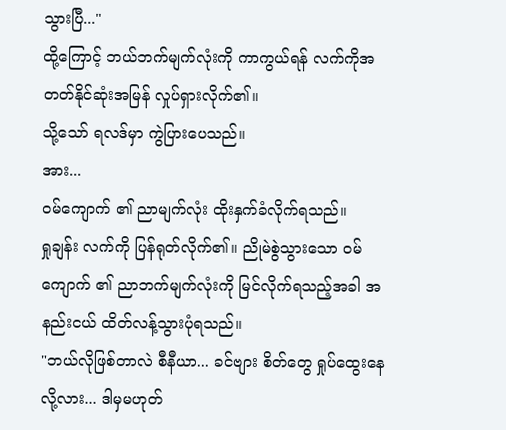သွားပြီ..."
ထို့ကြောင့် ဘယ်ဘက်မျက်လုံးကို ကာကွယ်ရန် လက်ကိုအတတ်နိုင်ဆုံးအမြန် လှုပ်ရှားလိုက်၏။
သို့သော် ရလဒ်မှာ ကွဲပြားပေသည်။
အား...
ဝမ်ကျောက် ၏ ညာမျက်လုံး ထိုးနှက်ခံလိုက်ရသည်။
ရှုချန်း လက်ကို ပြန်ရုတ်လိုက်၏။ ညိုမဲစွဲသွားသော ဝမ်ကျောက် ၏ ညာဘက်မျက်လုံးကို မြင်လိုက်ရသည့်အခါ အနည်းငယ် ထိတ်လန့်သွားပုံရသည်။
"ဘယ်လိုဖြစ်တာလဲ စီနီယာ... ခင်ဗျား စိတ်တွေ ရှုပ်ထွေးနေလို့လား... ဒါမှမဟုတ်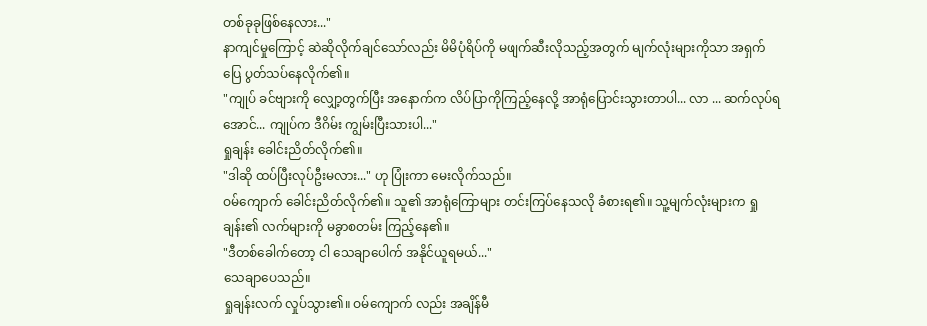တစ်ခုခုဖြစ်နေလား..."
နာကျင်မှုကြောင့် ဆဲဆိုလိုက်ချင်သော်လည်း မိမိပုံရိပ်ကို မဖျက်ဆီးလိုသည့်အတွက် မျက်လုံးများကိုသာ အရှက်ပြေ ပွတ်သပ်နေလိုက်၏။
"ကျုပ် ခင်ဗျားကို လျှော့တွက်ပြီး အနောက်က လိပ်ပြာကိုကြည့်နေလို့ အာရုံပြောင်းသွားတာပါ... လာ ... ဆက်လုပ်ရအောင်... ကျုပ်က ဒီဂိမ်း ကျွမ်းပြီးသားပါ..."
ရှုချန်း ခေါင်းညိတ်လိုက်၏။
"ဒါဆို ထပ်ပြီးလုပ်ဦးမလား..." ဟု ပြုံးကာ မေးလိုက်သည်။
ဝမ်ကျောက် ခေါင်းညိတ်လိုက်၏။ သူ၏ အာရုံကြောများ တင်းကြပ်နေသလို ခံစားရ၏။ သူ့မျက်လုံးများက ရှုချန်း၏ လက်များကို မခွာစတမ်း ကြည့်နေ၏။
"ဒီတစ်ခေါက်တော့ ငါ သေချာပေါက် အနိုင်ယူရမယ်..."
သေချာပေသည်။
ရှုချန်းလက် လှုပ်သွား၏။ ဝမ်ကျောက် လည်း အချိန်မီ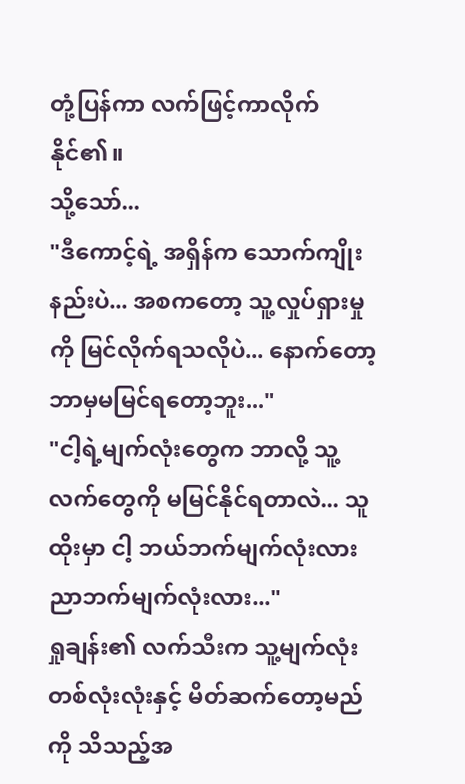တုံ့ပြန်ကာ လက်ဖြင့်ကာလိုက်နိုင်၏။
သို့သော်...
"ဒီကောင့်ရဲ့ အရှိန်က သောက်ကျိုးနည်းပဲ... အစကတော့ သူ့လှုပ်ရှားမှုကို မြင်လိုက်ရသလိုပဲ... နောက်တော့ ဘာမှမမြင်ရတော့ဘူး..."
"ငါ့ရဲ့မျက်လုံးတွေက ဘာလို့ သူ့လက်တွေကို မမြင်နိုင်ရတာလဲ... သူ ထိုးမှာ ငါ့ ဘယ်ဘက်မျက်လုံးလား ညာဘက်မျက်လုံးလား..."
ရှုချန်း၏ လက်သီးက သူ့မျက်လုံး တစ်လုံးလုံးနှင့် မိတ်ဆက်တော့မည်ကို သိသည့်အ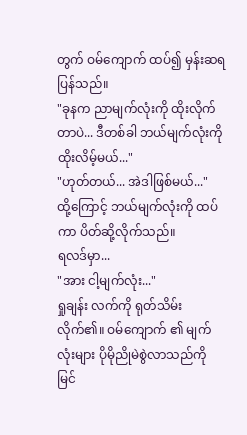တွက် ဝမ်ကျောက် ထပ်၍ မှန်းဆရပြန်သည်။
"ခုနက ညာမျက်လုံးကို ထိုးလိုက်တာပဲ... ဒီတစ်ခါ ဘယ်မျက်လုံးကို ထိုးလိမ့်မယ်..."
"ဟုတ်တယ်... အဲဒါဖြစ်မယ်..."
ထို့ကြောင့် ဘယ်မျက်လုံးကို ထပ်ကာ ပိတ်ဆို့လိုက်သည်။
ရလဒ်မှာ...
"အား ငါ့မျက်လုံး..."
ရှုချန်း လက်ကို ရုတ်သိမ်းလိုက်၏။ ဝမ်ကျောက် ၏ မျက်လုံးများ ပိုမိုညိုမဲစွဲလာသည်ကို မြင်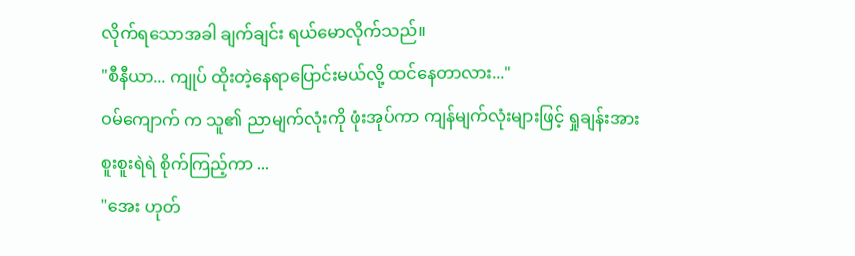လိုက်ရသောအခါ ချက်ချင်း ရယ်မောလိုက်သည်။
"စီနီယာ... ကျုပ် ထိုးတဲ့နေရာပြောင်းမယ်လို့ ထင်နေတာလား..."
ဝမ်ကျောက် က သူ၏ ညာမျက်လုံးကို ဖုံးအုပ်ကာ ကျန်မျက်လုံးများဖြင့် ရှုချန်းအား စူးစူးရဲရဲ စိုက်ကြည့်ကာ ...
"အေး ဟုတ်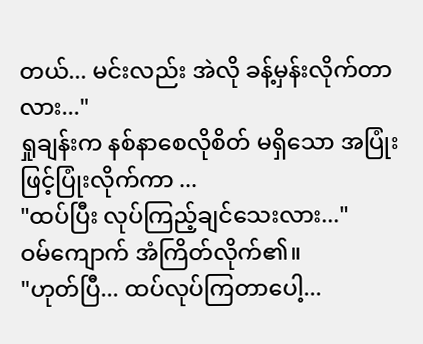တယ်... မင်းလည်း အဲလို ခန့်မှန်းလိုက်တာလား..."
ရှုချန်းက နစ်နာစေလိုစိတ် မရှိသော အပြုံးဖြင့်ပြုံးလိုက်ကာ ...
"ထပ်ပြီး လုပ်ကြည့်ချင်သေးလား..."
ဝမ်ကျောက် အံကြိတ်လိုက်၏။
"ဟုတ်ပြီ... ထပ်လုပ်ကြတာပေါ့...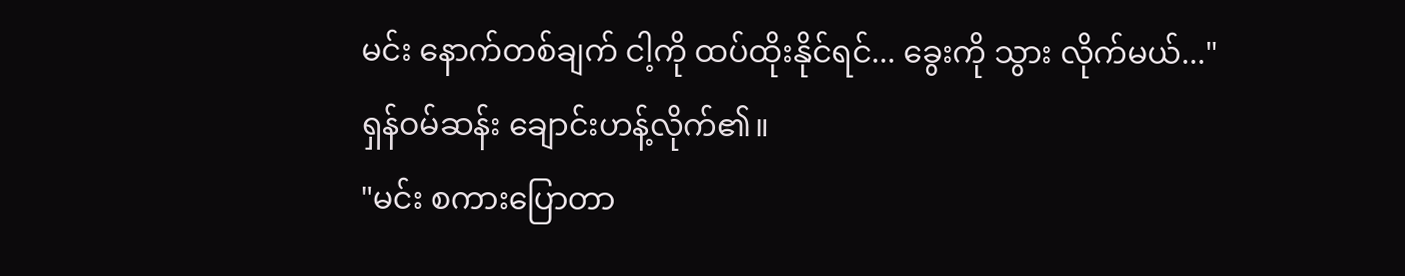မင်း နောက်တစ်ချက် ငါ့ကို ထပ်ထိုးနိုင်ရင်... ခွေးကို သွား လိုက်မယ်..."
ရှန်ဝမ်ဆန်း ချောင်းဟန့်လိုက်၏။
"မင်း စကားပြောတာ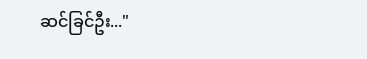ဆင်ခြင်ဦး..."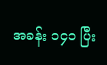အခန်း ၁၄၁ ပြီး